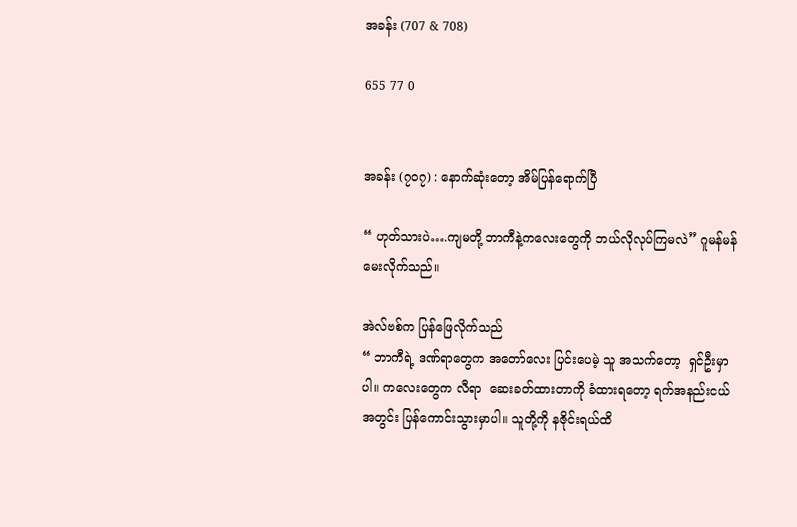အခန်း (707 & 708)

655 77 0


အခန်း (၇၀၇) : နောက်ဆုံးတော့ အိမ်ပြန်ရောက်ပြီ

“ ဟုတ်သားပဲ….ကျမတို့ ဘာကီနဲ့ကလေးတွေကို ဘယ်လိုလုပ်ကြမလဲ” ဂူမန်မန် မေးလိုက်သည်။

အဲလ်ဗစ်က ပြန်ဖြေလိုက်သည်
“ ဘာကီရဲ့ ဒဏ်ရာတွေက အတော်လေး ပြင်းပေမဲ့ သူ အသက်တော့  ရှင်ဦးမှာပါ။ ကလေးတွေက လီရာ  ဆေးခတ်ထားတာကို ခံထားရတော့ ရက်အနည်းငယ်အတွင်း ပြန်ကောင်းသွားမှာပါ။ သူတို့ကို နဇိုင်းရယ်ထိ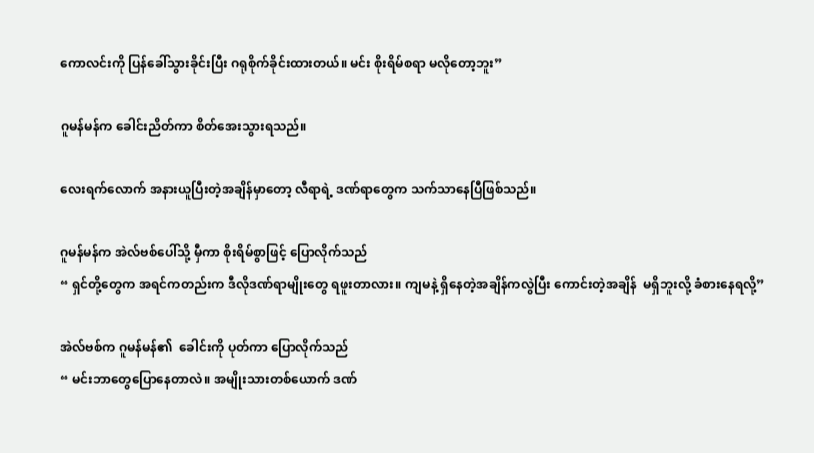ကောလင်းကို ပြန်ခေါ်သွားခိုင်းပြီး ဂရုစိုက်ခိုင်းထားတယ်။ မင်း စိုးရိမ်စရာ မလိုတော့ဘူး”

ဂူမန်မန်က ခေါင်းညိတ်ကာ စိတ်အေးသွားရသည်။

လေးရက်လောက် အနားယူပြီးတဲ့အချိန်မှာတော့ လီရာရဲ့ ဒဏ်ရာတွေက သက်သာနေပြီဖြစ်သည်။

ဂူမန်မန်က အဲလ်ဗစ်ပေါ်သို့ မှီကာ စိုးရိမ်စွာဖြင့် ပြောလိုက်သည်
“ ရှင်တို့တွေက အရင်ကတည်းက ဒီလိုဒဏ်ရာမျိုးတွေ ရဖူးတာလား။ ကျမနဲ့ ရှိနေတဲ့အချိန်ကလွဲပြီး ကောင်းတဲ့အချိန်  မရှိဘူးလို့ ခံစားနေရလို့”

အဲလ်ဗစ်က ဂူမန်မန်၏  ခေါင်းကို ပုတ်ကာ ပြောလိုက်သည်
“ မင်းဘာတွေပြောနေတာလဲ။ အမျိုးသားတစ်ယောက် ဒဏ်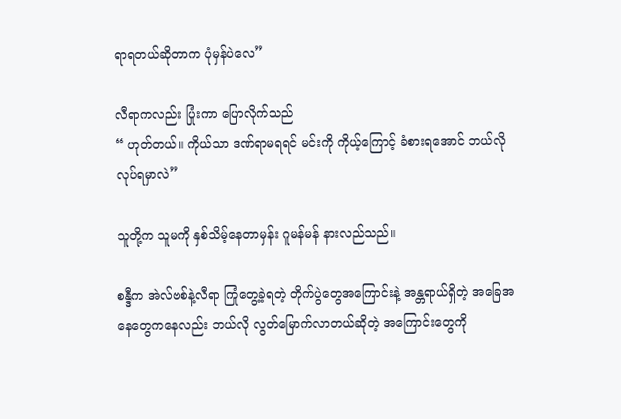ရာရတယ်ဆိုတာက ပုံမှန်ပဲလေ”

လီရာကလည်း ပြုံးကာ ပြောလိုက်သည်
“ ဟုတ်တယ်။ ကိုယ်သာ ဒဏ်ရာမရရင် မင်းကို ကိုယ့်ကြောင့် ခံစားရအောင် ဘယ်လိုလုပ်ရမှာလဲ”

သူတို့က သူမကို နှစ်သိမ့်နေတာမှန်း ဂူမန်မန် နားလည်သည်။

စန္ဒီက အဲလ်ဗစ်နဲ့လီရာ ကြုံတွေ့ခဲ့ရတဲ့ တိုက်ပွဲတွေအကြောင်းနဲ့ အန္တရာယ်ရှိတဲ့ အခြေအနေတွေကနေလည်း ဘယ်လို လွတ်မြောက်လာတယ်ဆိုတဲ့ အကြောင်းတွေကို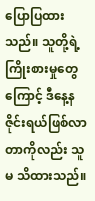ပြောပြထားသည်။ သူတို့ရဲ့ကြိုးစားမှုတွေကြောင့် ဒီနေ့နဇိုင်းရယ်ဖြစ်လာတာကိုလည်း သူမ သိထားသည်။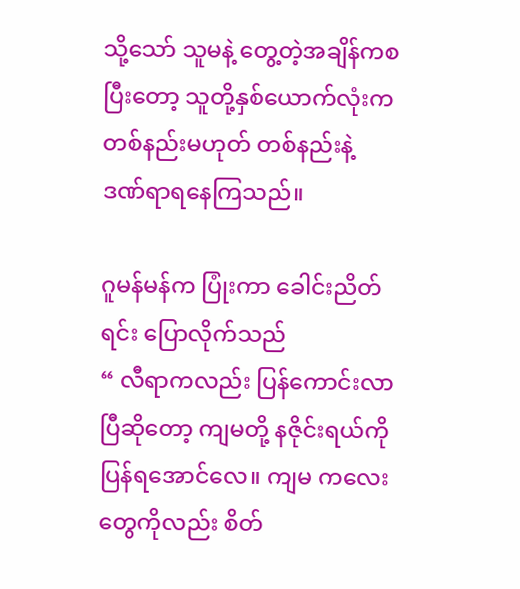သို့သော် သူမနဲ့ တွေ့တဲ့အချိန်ကစပြီးတော့ သူတို့နှစ်ယောက်လုံးက တစ်နည်းမဟုတ် တစ်နည်းနဲ့ ဒဏ်ရာရနေကြသည်။

ဂူမန်မန်က ပြုံးကာ ခေါင်းညိတ်ရင်း ပြောလိုက်သည်
“ လီရာကလည်း ပြန်ကောင်းလာပြီဆိုတော့ ကျမတို့ နဇိုင်းရယ်ကို ပြန်ရအောင်လေ။ ကျမ ကလေးတွေကိုလည်း စိတ်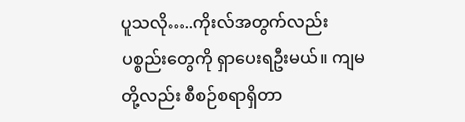ပူသလို…..ကိုးလ်အတွက်လည်း ပစ္စည်းတွေကို ရှာပေးရဦးမယ်။ ကျမတို့လည်း စီစဉ်စရာရှိတာ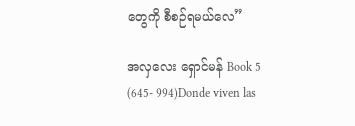တွေကို စီစဉ်ရမယ်လေ”

အလှလေး ရှောင်မန် Book 5 (645- 994)Donde viven las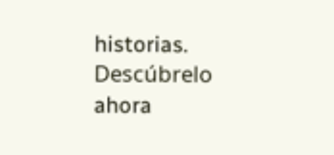historias. Descúbrelo ahora